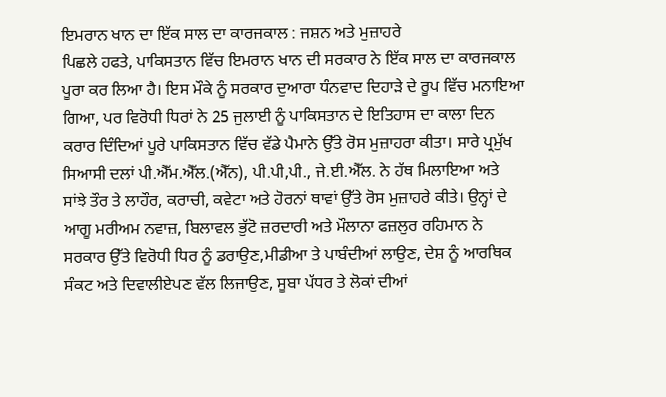ਇਮਰਾਨ ਖਾਨ ਦਾ ਇੱਕ ਸਾਲ ਦਾ ਕਾਰਜਕਾਲ : ਜਸ਼ਨ ਅਤੇ ਮੁਜ਼ਾਹਰੇ
ਪਿਛਲੇ ਹਫਤੇ, ਪਾਕਿਸਤਾਨ ਵਿੱਚ ਇਮਰਾਨ ਖਾਨ ਦੀ ਸਰਕਾਰ ਨੇ ਇੱਕ ਸਾਲ ਦਾ ਕਾਰਜਕਾਲ ਪੂਰਾ ਕਰ ਲਿਆ ਹੈ। ਇਸ ਮੌਕੇ ਨੂੰ ਸਰਕਾਰ ਦੁਆਰਾ ਧੰਨਵਾਦ ਦਿਹਾੜੇ ਦੇ ਰੂਪ ਵਿੱਚ ਮਨਾਇਆ ਗਿਆ, ਪਰ ਵਿਰੋਧੀ ਧਿਰਾਂ ਨੇ 25 ਜੁਲਾਈ ਨੂੰ ਪਾਕਿਸਤਾਨ ਦੇ ਇਤਿਹਾਸ ਦਾ ਕਾਲਾ ਦਿਨ ਕਰਾਰ ਦਿੰਦਿਆਂ ਪੂਰੇ ਪਾਕਿਸਤਾਨ ਵਿੱਚ ਵੱਡੇ ਪੈਮਾਨੇ ਉੱਤੇ ਰੋਸ ਮੁਜ਼ਾਹਰਾ ਕੀਤਾ। ਸਾਰੇ ਪ੍ਰਮੁੱਖ ਸਿਆਸੀ ਦਲਾਂ ਪੀ.ਐੱਮ.ਐੱਲ.(ਐੱਨ), ਪੀ.ਪੀ,ਪੀ., ਜੇ.ਈ.ਐੱਲ. ਨੇ ਹੱਥ ਮਿਲਾਇਆ ਅਤੇ ਸਾਂਝੇ ਤੌਰ ਤੇ ਲਾਹੌਰ, ਕਰਾਚੀ, ਕਵੇਟਾ ਅਤੇ ਹੋਰਨਾਂ ਥਾਵਾਂ ਉੱਤੇ ਰੋਸ ਮੁਜ਼ਾਹਰੇ ਕੀਤੇ। ਉਨ੍ਹਾਂ ਦੇ ਆਗੂ ਮਰੀਅਮ ਨਵਾਜ਼, ਬਿਲਾਵਲ ਭੁੱਟੋ ਜ਼ਰਦਾਰੀ ਅਤੇ ਮੌਲਾਨਾ ਫਜ਼ਲੁਰ ਰਹਿਮਾਨ ਨੇ ਸਰਕਾਰ ਉੱਤੇ ਵਿਰੋਧੀ ਧਿਰ ਨੂੰ ਡਰਾਉਣ,ਮੀਡੀਆ ਤੇ ਪਾਬੰਦੀਆਂ ਲਾਉਣ, ਦੇਸ਼ ਨੂੰ ਆਰਥਿਕ ਸੰਕਟ ਅਤੇ ਦਿਵਾਲੀਏਪਣ ਵੱਲ ਲਿਜਾਉਣ, ਸੂਬਾ ਪੱਧਰ ਤੇ ਲੋਕਾਂ ਦੀਆਂ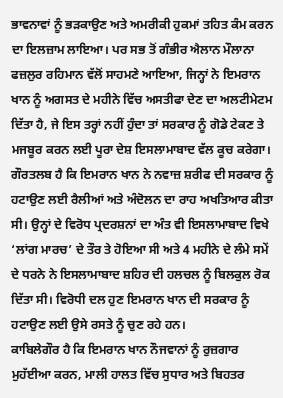ਭਾਵਨਾਵਾਂ ਨੂੰ ਭੜਕਾਉਣ ਅਤੇ ਅਮਰੀਕੀ ਹੁਕਮਾਂ ਤਹਿਤ ਕੰਮ ਕਰਨ ਦਾ ਇਲਜ਼ਾਮ ਲਾਇਆ। ਪਰ ਸਭ ਤੋਂ ਗੰਭੀਰ ਐਲਾਨ ਮੌਲਾਨਾ ਫਜ਼ਲੁਰ ਰਹਿਮਾਨ ਵੱਲੋਂ ਸਾਹਮਣੇ ਆਇਆ, ਜਿਨ੍ਹਾਂ ਨੇ ਇਮਰਾਨ ਖਾਨ ਨੂੰ ਅਗਸਤ ਦੇ ਮਹੀਨੇ ਵਿੱਚ ਅਸਤੀਫਾ ਦੇਣ ਦਾ ਅਲਟੀਮੇਟਮ ਦਿੱਤਾ ਹੈ, ਜੇ ਇਸ ਤਰ੍ਹਾਂ ਨਹੀਂ ਹੁੰਦਾ ਤਾਂ ਸਰਕਾਰ ਨੂੰ ਗੋਡੇ ਟੇਕਣ ਤੇ ਮਜਬੂਰ ਕਰਨ ਲਈ ਪੂਰਾ ਦੇਸ਼ ਇਸਲਾਮਾਬਾਦ ਵੱਲ ਕੂਚ ਕਰੇਗਾ।
ਗੌਰਤਲਬ ਹੈ ਕਿ ਇਮਰਾਨ ਖਾਨ ਨੇ ਨਵਾਜ਼ ਸ਼ਰੀਫ ਦੀ ਸਰਕਾਰ ਨੂੰ ਹਟਾਉਣ ਲਈ ਰੈਲੀਆਂ ਅਤੇ ਅੰਦੋਲਨ ਦਾ ਰਾਹ ਅਖਤਿਆਰ ਕੀਤਾ ਸੀ। ਉਨ੍ਹਾਂ ਦੇ ਵਿਰੋਧ ਪ੍ਰਦਰਸ਼ਨਾਂ ਦਾ ਅੰਤ ਵੀ ਇਸਲਾਮਾਬਾਦ ਵਿਖੇ ‘ਲਾਂਗ ਮਾਰਚ’ ਦੇ ਤੌਰ ਤੇ ਹੋਇਆ ਸੀ ਅਤੇ 4 ਮਹੀਨੇ ਦੇ ਲੰਮੇ ਸਮੇਂ ਦੇ ਧਰਨੇ ਨੇ ਇਸਲਾਮਾਬਾਦ ਸ਼ਹਿਰ ਦੀ ਹਲਚਲ ਨੂੰ ਬਿਲਕੁਲ ਰੋਕ ਦਿੱਤਾ ਸੀ। ਵਿਰੋਧੀ ਦਲ ਹੁਣ ਇਮਰਾਨ ਖਾਨ ਦੀ ਸਰਕਾਰ ਨੂੰ ਹਟਾਉਣ ਲਈ ਉਸੇ ਰਸਤੇ ਨੂੰ ਚੁਣ ਰਹੇ ਹਨ।
ਕਾਬਿਲੇਗੌਰ ਹੈ ਕਿ ਇਮਰਾਨ ਖਾਨ ਨੌਜਵਾਨਾਂ ਨੂੰ ਰੁਜ਼ਗਾਰ ਮੁਹੱਈਆ ਕਰਨ, ਮਾਲੀ ਹਾਲਤ ਵਿੱਚ ਸੁਧਾਰ ਅਤੇ ਬਿਹਤਰ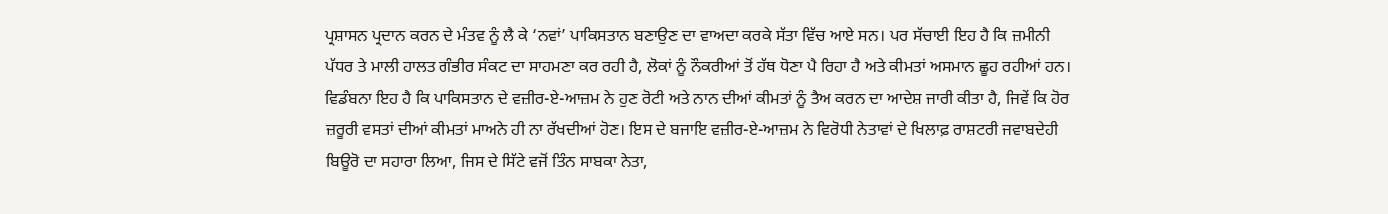ਪ੍ਰਸ਼ਾਸਨ ਪ੍ਰਦਾਨ ਕਰਨ ਦੇ ਮੰਤਵ ਨੂੰ ਲੈ ਕੇ ‘ਨਵਾਂ’ ਪਾਕਿਸਤਾਨ ਬਣਾਉਣ ਦਾ ਵਾਅਦਾ ਕਰਕੇ ਸੱਤਾ ਵਿੱਚ ਆਏ ਸਨ। ਪਰ ਸੱਚਾਈ ਇਹ ਹੈ ਕਿ ਜ਼ਮੀਨੀ ਪੱਧਰ ਤੇ ਮਾਲੀ ਹਾਲਤ ਗੰਭੀਰ ਸੰਕਟ ਦਾ ਸਾਹਮਣਾ ਕਰ ਰਹੀ ਹੈ, ਲੋਕਾਂ ਨੂੰ ਨੌਕਰੀਆਂ ਤੋਂ ਹੱਥ ਧੋਣਾ ਪੈ ਰਿਹਾ ਹੈ ਅਤੇ ਕੀਮਤਾਂ ਅਸਮਾਨ ਛੂਹ ਰਹੀਆਂ ਹਨ। ਵਿਡੰਬਨਾ ਇਹ ਹੈ ਕਿ ਪਾਕਿਸਤਾਨ ਦੇ ਵਜ਼ੀਰ-ਏ-ਆਜ਼ਮ ਨੇ ਹੁਣ ਰੋਟੀ ਅਤੇ ਨਾਨ ਦੀਆਂ ਕੀਮਤਾਂ ਨੂੰ ਤੈਅ ਕਰਨ ਦਾ ਆਦੇਸ਼ ਜਾਰੀ ਕੀਤਾ ਹੈ, ਜਿਵੇਂ ਕਿ ਹੋਰ ਜ਼ਰੂਰੀ ਵਸਤਾਂ ਦੀਆਂ ਕੀਮਤਾਂ ਮਾਅਨੇ ਹੀ ਨਾ ਰੱਖਦੀਆਂ ਹੋਣ। ਇਸ ਦੇ ਬਜਾਇ ਵਜ਼ੀਰ-ਏ-ਆਜ਼ਮ ਨੇ ਵਿਰੋਧੀ ਨੇਤਾਵਾਂ ਦੇ ਖਿਲਾਫ਼ ਰਾਸ਼ਟਰੀ ਜਵਾਬਦੇਹੀ ਬਿਊਰੋ ਦਾ ਸਹਾਰਾ ਲਿਆ, ਜਿਸ ਦੇ ਸਿੱਟੇ ਵਜੋਂ ਤਿੰਨ ਸਾਬਕਾ ਨੇਤਾ,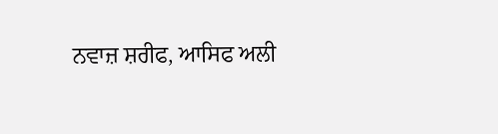ਨਵਾਜ਼ ਸ਼ਰੀਫ, ਆਸਿਫ ਅਲੀ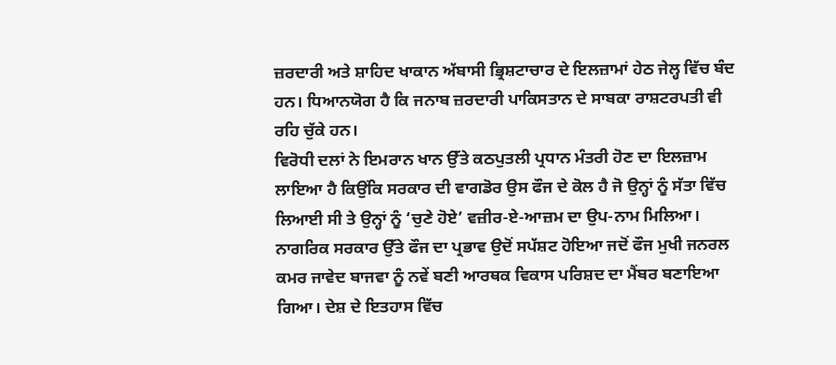ਜ਼ਰਦਾਰੀ ਅਤੇ ਸ਼ਾਹਿਦ ਖਾਕਾਨ ਅੱਬਾਸੀ ਭ੍ਰਿਸ਼ਟਾਚਾਰ ਦੇ ਇਲਜ਼ਾਮਾਂ ਹੇਠ ਜੇਲ੍ਹ ਵਿੱਚ ਬੰਦ ਹਨ। ਧਿਆਨਯੋਗ ਹੈ ਕਿ ਜਨਾਬ ਜ਼ਰਦਾਰੀ ਪਾਕਿਸਤਾਨ ਦੇ ਸਾਬਕਾ ਰਾਸ਼ਟਰਪਤੀ ਵੀ ਰਹਿ ਚੁੱਕੇ ਹਨ।
ਵਿਰੋਧੀ ਦਲਾਂ ਨੇ ਇਮਰਾਨ ਖਾਨ ਉੱਤੇ ਕਠਪੁਤਲੀ ਪ੍ਰਧਾਨ ਮੰਤਰੀ ਹੋਣ ਦਾ ਇਲਜ਼ਾਮ ਲਾਇਆ ਹੈ ਕਿਉਂਕਿ ਸਰਕਾਰ ਦੀ ਵਾਗਡੋਰ ਉਸ ਫੌਜ ਦੇ ਕੋਲ ਹੈ ਜੋ ਉਨ੍ਹਾਂ ਨੂੰ ਸੱਤਾ ਵਿੱਚ ਲਿਆਈ ਸੀ ਤੇ ਉਨ੍ਹਾਂ ਨੂੰ ‘ਚੁਣੇ ਹੋਏ’ ਵਜ਼ੀਰ-ਏ-ਆਜ਼ਮ ਦਾ ਉਪ-ਨਾਮ ਮਿਲਿਆ। ਨਾਗਰਿਕ ਸਰਕਾਰ ਉੱਤੇ ਫੌਜ ਦਾ ਪ੍ਰਭਾਵ ਉਦੋਂ ਸਪੱਸ਼ਟ ਹੋਇਆ ਜਦੋਂ ਫੌਜ ਮੁਖੀ ਜਨਰਲ ਕਮਰ ਜਾਵੇਦ ਬਾਜਵਾ ਨੂੰ ਨਵੇਂ ਬਣੀ ਆਰਥਕ ਵਿਕਾਸ ਪਰਿਸ਼ਦ ਦਾ ਮੈਂਬਰ ਬਣਾਇਆ ਗਿਆ। ਦੇਸ਼ ਦੇ ਇਤਹਾਸ ਵਿੱਚ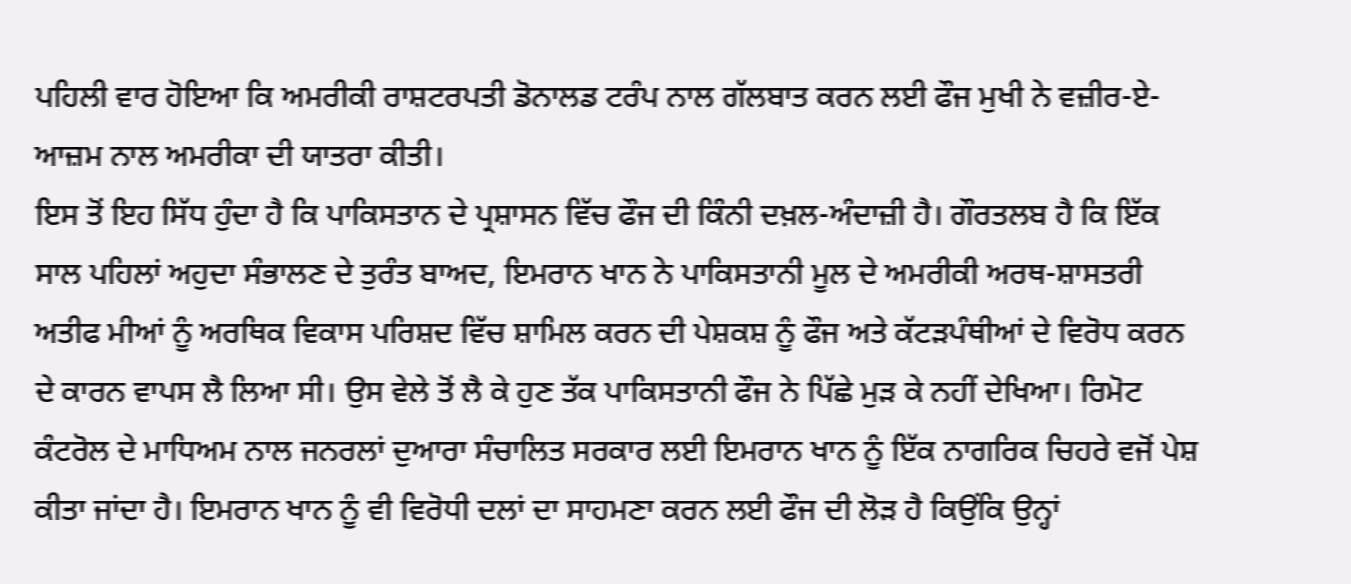ਪਹਿਲੀ ਵਾਰ ਹੋਇਆ ਕਿ ਅਮਰੀਕੀ ਰਾਸ਼ਟਰਪਤੀ ਡੋਨਾਲਡ ਟਰੰਪ ਨਾਲ ਗੱਲਬਾਤ ਕਰਨ ਲਈ ਫੌਜ ਮੁਖੀ ਨੇ ਵਜ਼ੀਰ-ਏ-ਆਜ਼ਮ ਨਾਲ ਅਮਰੀਕਾ ਦੀ ਯਾਤਰਾ ਕੀਤੀ।
ਇਸ ਤੋਂ ਇਹ ਸਿੱਧ ਹੁੰਦਾ ਹੈ ਕਿ ਪਾਕਿਸਤਾਨ ਦੇ ਪ੍ਰਸ਼ਾਸਨ ਵਿੱਚ ਫੌਜ ਦੀ ਕਿੰਨੀ ਦਖ਼ਲ-ਅੰਦਾਜ਼ੀ ਹੈ। ਗੌਰਤਲਬ ਹੈ ਕਿ ਇੱਕ ਸਾਲ ਪਹਿਲਾਂ ਅਹੁਦਾ ਸੰਭਾਲਣ ਦੇ ਤੁਰੰਤ ਬਾਅਦ, ਇਮਰਾਨ ਖਾਨ ਨੇ ਪਾਕਿਸਤਾਨੀ ਮੂਲ ਦੇ ਅਮਰੀਕੀ ਅਰਥ-ਸ਼ਾਸਤਰੀ ਅਤੀਫ ਮੀਆਂ ਨੂੰ ਅਰਥਿਕ ਵਿਕਾਸ ਪਰਿਸ਼ਦ ਵਿੱਚ ਸ਼ਾਮਿਲ ਕਰਨ ਦੀ ਪੇਸ਼ਕਸ਼ ਨੂੰ ਫੌਜ ਅਤੇ ਕੱਟੜਪੰਥੀਆਂ ਦੇ ਵਿਰੋਧ ਕਰਨ ਦੇ ਕਾਰਨ ਵਾਪਸ ਲੈ ਲਿਆ ਸੀ। ਉਸ ਵੇਲੇ ਤੋਂ ਲੈ ਕੇ ਹੁਣ ਤੱਕ ਪਾਕਿਸਤਾਨੀ ਫੌਜ ਨੇ ਪਿੱਛੇ ਮੁੜ ਕੇ ਨਹੀਂ ਦੇਖਿਆ। ਰਿਮੋਟ ਕੰਟਰੋਲ ਦੇ ਮਾਧਿਅਮ ਨਾਲ ਜਨਰਲਾਂ ਦੁਆਰਾ ਸੰਚਾਲਿਤ ਸਰਕਾਰ ਲਈ ਇਮਰਾਨ ਖਾਨ ਨੂੰ ਇੱਕ ਨਾਗਰਿਕ ਚਿਹਰੇ ਵਜੋਂ ਪੇਸ਼ ਕੀਤਾ ਜਾਂਦਾ ਹੈ। ਇਮਰਾਨ ਖਾਨ ਨੂੰ ਵੀ ਵਿਰੋਧੀ ਦਲਾਂ ਦਾ ਸਾਹਮਣਾ ਕਰਨ ਲਈ ਫੌਜ ਦੀ ਲੋੜ ਹੈ ਕਿਉਂਕਿ ਉਨ੍ਹਾਂ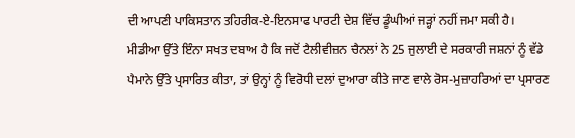ਦੀ ਆਪਣੀ ਪਾਕਿਸਤਾਨ ਤਹਿਰੀਕ-ਏ-ਇਨਸਾਫ ਪਾਰਟੀ ਦੇਸ਼ ਵਿੱਚ ਡੂੰਘੀਆਂ ਜੜ੍ਹਾਂ ਨਹੀਂ ਜਮਾ ਸਕੀ ਹੈ।
ਮੀਡੀਆ ਉੱਤੇ ਇੰਨਾ ਸਖਤ ਦਬਾਅ ਹੈ ਕਿ ਜਦੋਂ ਟੈਲੀਵੀਜ਼ਨ ਚੈਨਲਾਂ ਨੇ 25 ਜੁਲਾਈ ਦੇ ਸਰਕਾਰੀ ਜਸ਼ਨਾਂ ਨੂੰ ਵੱਡੇ ਪੈਮਾਨੇ ਉੱਤੇ ਪ੍ਰਸਾਰਿਤ ਕੀਤਾ, ਤਾਂ ਉਨ੍ਹਾਂ ਨੂੰ ਵਿਰੋਧੀ ਦਲਾਂ ਦੁਆਰਾ ਕੀਤੇ ਜਾਣ ਵਾਲੇ ਰੋਸ-ਮੁਜ਼ਾਹਰਿਆਂ ਦਾ ਪ੍ਰਸਾਰਣ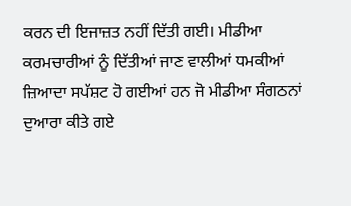ਕਰਨ ਦੀ ਇਜਾਜ਼ਤ ਨਹੀਂ ਦਿੱਤੀ ਗਈ। ਮੀਡੀਆ ਕਰਮਚਾਰੀਆਂ ਨੂੰ ਦਿੱਤੀਆਂ ਜਾਣ ਵਾਲੀਆਂ ਧਮਕੀਆਂ ਜ਼ਿਆਦਾ ਸਪੱਸ਼ਟ ਹੋ ਗਈਆਂ ਹਨ ਜੋ ਮੀਡੀਆ ਸੰਗਠਨਾਂ ਦੁਆਰਾ ਕੀਤੇ ਗਏ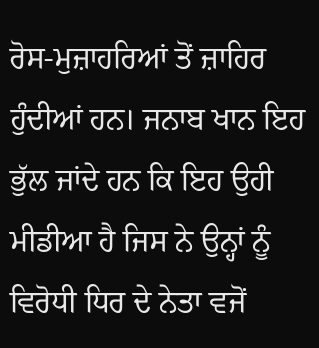ਰੋਸ-ਮੁਜ਼ਾਹਰਿਆਂ ਤੋਂ ਜ਼ਾਹਿਰ ਹੁੰਦੀਆਂ ਹਨ। ਜਨਾਬ ਖਾਨ ਇਹ ਭੁੱਲ ਜਾਂਦੇ ਹਨ ਕਿ ਇਹ ਉਹੀ ਮੀਡੀਆ ਹੈ ਜਿਸ ਨੇ ਉਨ੍ਹਾਂ ਨੂੰ ਵਿਰੋਧੀ ਧਿਰ ਦੇ ਨੇਤਾ ਵਜੋਂ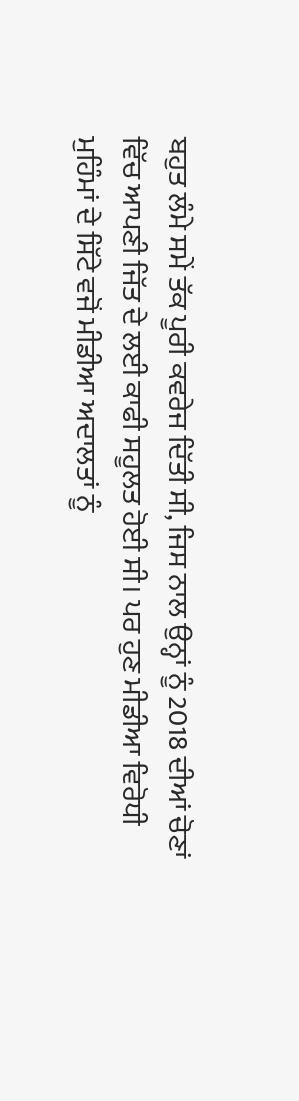ਬਹੁਤ ਲੰਮੇ ਸਮੇਂ ਤੱਕ ਪੂਰੀ ਕਵਰੇਜ ਦਿੱਤੀ ਸੀ, ਜਿਸ ਨਾਲ ਉਨ੍ਹਾਂ ਨੂੰ 2018 ਦੀਆਂ ਚੋਣਾਂ ਵਿੱਚ ਆਪਣੀ ਜਿੱਤ ਦੇ ਲਈ ਕਾਫੀ ਸਹੂਲਤ ਹੋਈ ਸੀ। ਪਰ ਹੁਣ ਮੀਡੀਆ ਵਿਰੋਧੀ ਮੁਹਿੰਮਾਂ ਦੇ ਸਿੱਟੇ ਵਜੋਂ ਮੀਡੀਆ ਅਦਾਲਤਾਂ ਨੂੰ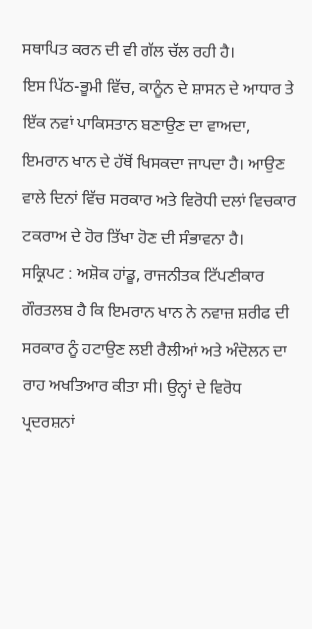ਸਥਾਪਿਤ ਕਰਨ ਦੀ ਵੀ ਗੱਲ ਚੱਲ ਰਹੀ ਹੈ।
ਇਸ ਪਿੱਠ-ਭੂਮੀ ਵਿੱਚ, ਕਾਨੂੰਨ ਦੇ ਸ਼ਾਸਨ ਦੇ ਆਧਾਰ ਤੇ ਇੱਕ ਨਵਾਂ ਪਾਕਿਸਤਾਨ ਬਣਾਉਣ ਦਾ ਵਾਅਦਾ, ਇਮਰਾਨ ਖਾਨ ਦੇ ਹੱਥੋਂ ਖਿਸਕਦਾ ਜਾਪਦਾ ਹੈ। ਆਉਣ ਵਾਲੇ ਦਿਨਾਂ ਵਿੱਚ ਸਰਕਾਰ ਅਤੇ ਵਿਰੋਧੀ ਦਲਾਂ ਵਿਚਕਾਰ ਟਕਰਾਅ ਦੇ ਹੋਰ ਤਿੱਖਾ ਹੋਣ ਦੀ ਸੰਭਾਵਨਾ ਹੈ।
ਸਕ੍ਰਿਪਟ : ਅਸ਼ੋਕ ਹਾਂਡੂ, ਰਾਜਨੀਤਕ ਟਿੱਪਣੀਕਾਰ
ਗੌਰਤਲਬ ਹੈ ਕਿ ਇਮਰਾਨ ਖਾਨ ਨੇ ਨਵਾਜ਼ ਸ਼ਰੀਫ ਦੀ ਸਰਕਾਰ ਨੂੰ ਹਟਾਉਣ ਲਈ ਰੈਲੀਆਂ ਅਤੇ ਅੰਦੋਲਨ ਦਾ ਰਾਹ ਅਖਤਿਆਰ ਕੀਤਾ ਸੀ। ਉਨ੍ਹਾਂ ਦੇ ਵਿਰੋਧ ਪ੍ਰਦਰਸ਼ਨਾਂ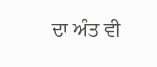ਦਾ ਅੰਤ ਵੀ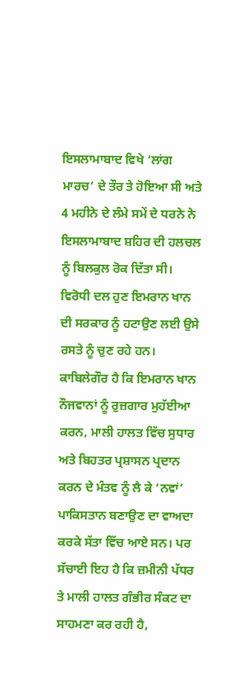ਇਸਲਾਮਾਬਾਦ ਵਿਖੇ ‘ਲਾਂਗ ਮਾਰਚ’ ਦੇ ਤੌਰ ਤੇ ਹੋਇਆ ਸੀ ਅਤੇ 4 ਮਹੀਨੇ ਦੇ ਲੰਮੇ ਸਮੇਂ ਦੇ ਧਰਨੇ ਨੇ ਇਸਲਾਮਾਬਾਦ ਸ਼ਹਿਰ ਦੀ ਹਲਚਲ ਨੂੰ ਬਿਲਕੁਲ ਰੋਕ ਦਿੱਤਾ ਸੀ। ਵਿਰੋਧੀ ਦਲ ਹੁਣ ਇਮਰਾਨ ਖਾਨ ਦੀ ਸਰਕਾਰ ਨੂੰ ਹਟਾਉਣ ਲਈ ਉਸੇ ਰਸਤੇ ਨੂੰ ਚੁਣ ਰਹੇ ਹਨ।
ਕਾਬਿਲੇਗੌਰ ਹੈ ਕਿ ਇਮਰਾਨ ਖਾਨ ਨੌਜਵਾਨਾਂ ਨੂੰ ਰੁਜ਼ਗਾਰ ਮੁਹੱਈਆ ਕਰਨ, ਮਾਲੀ ਹਾਲਤ ਵਿੱਚ ਸੁਧਾਰ ਅਤੇ ਬਿਹਤਰ ਪ੍ਰਸ਼ਾਸਨ ਪ੍ਰਦਾਨ ਕਰਨ ਦੇ ਮੰਤਵ ਨੂੰ ਲੈ ਕੇ ‘ਨਵਾਂ’ ਪਾਕਿਸਤਾਨ ਬਣਾਉਣ ਦਾ ਵਾਅਦਾ ਕਰਕੇ ਸੱਤਾ ਵਿੱਚ ਆਏ ਸਨ। ਪਰ ਸੱਚਾਈ ਇਹ ਹੈ ਕਿ ਜ਼ਮੀਨੀ ਪੱਧਰ ਤੇ ਮਾਲੀ ਹਾਲਤ ਗੰਭੀਰ ਸੰਕਟ ਦਾ ਸਾਹਮਣਾ ਕਰ ਰਹੀ ਹੈ,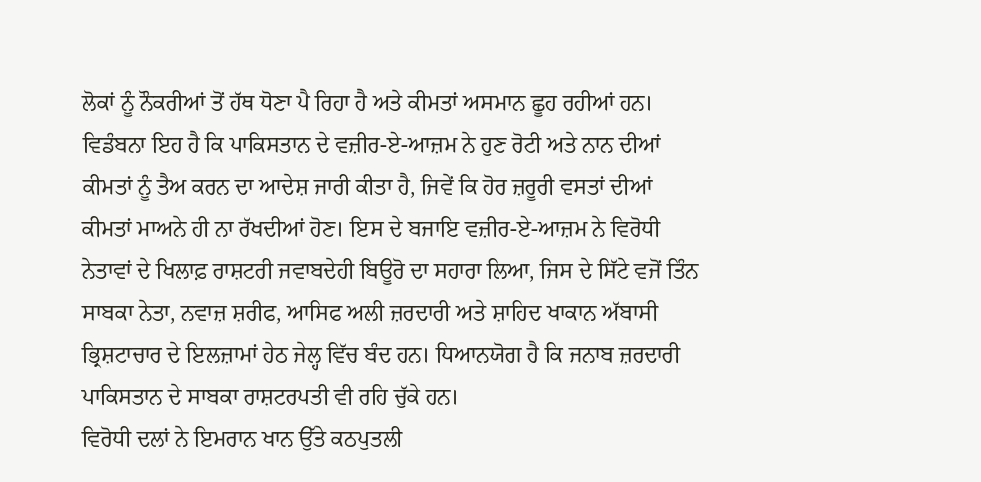ਲੋਕਾਂ ਨੂੰ ਨੌਕਰੀਆਂ ਤੋਂ ਹੱਥ ਧੋਣਾ ਪੈ ਰਿਹਾ ਹੈ ਅਤੇ ਕੀਮਤਾਂ ਅਸਮਾਨ ਛੂਹ ਰਹੀਆਂ ਹਨ। ਵਿਡੰਬਨਾ ਇਹ ਹੈ ਕਿ ਪਾਕਿਸਤਾਨ ਦੇ ਵਜ਼ੀਰ-ਏ-ਆਜ਼ਮ ਨੇ ਹੁਣ ਰੋਟੀ ਅਤੇ ਨਾਨ ਦੀਆਂ ਕੀਮਤਾਂ ਨੂੰ ਤੈਅ ਕਰਨ ਦਾ ਆਦੇਸ਼ ਜਾਰੀ ਕੀਤਾ ਹੈ, ਜਿਵੇਂ ਕਿ ਹੋਰ ਜ਼ਰੂਰੀ ਵਸਤਾਂ ਦੀਆਂ ਕੀਮਤਾਂ ਮਾਅਨੇ ਹੀ ਨਾ ਰੱਖਦੀਆਂ ਹੋਣ। ਇਸ ਦੇ ਬਜਾਇ ਵਜ਼ੀਰ-ਏ-ਆਜ਼ਮ ਨੇ ਵਿਰੋਧੀ ਨੇਤਾਵਾਂ ਦੇ ਖਿਲਾਫ਼ ਰਾਸ਼ਟਰੀ ਜਵਾਬਦੇਹੀ ਬਿਊਰੋ ਦਾ ਸਹਾਰਾ ਲਿਆ, ਜਿਸ ਦੇ ਸਿੱਟੇ ਵਜੋਂ ਤਿੰਨ ਸਾਬਕਾ ਨੇਤਾ, ਨਵਾਜ਼ ਸ਼ਰੀਫ, ਆਸਿਫ ਅਲੀ ਜ਼ਰਦਾਰੀ ਅਤੇ ਸ਼ਾਹਿਦ ਖਾਕਾਨ ਅੱਬਾਸੀ ਭ੍ਰਿਸ਼ਟਾਚਾਰ ਦੇ ਇਲਜ਼ਾਮਾਂ ਹੇਠ ਜੇਲ੍ਹ ਵਿੱਚ ਬੰਦ ਹਨ। ਧਿਆਨਯੋਗ ਹੈ ਕਿ ਜਨਾਬ ਜ਼ਰਦਾਰੀ ਪਾਕਿਸਤਾਨ ਦੇ ਸਾਬਕਾ ਰਾਸ਼ਟਰਪਤੀ ਵੀ ਰਹਿ ਚੁੱਕੇ ਹਨ।
ਵਿਰੋਧੀ ਦਲਾਂ ਨੇ ਇਮਰਾਨ ਖਾਨ ਉੱਤੇ ਕਠਪੁਤਲੀ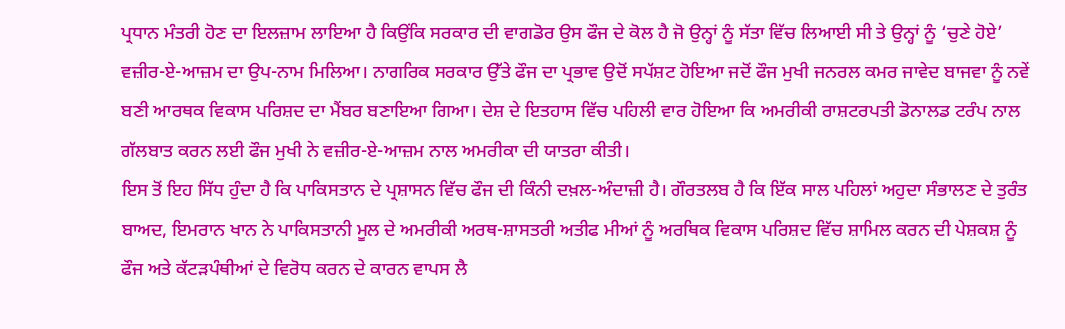ਪ੍ਰਧਾਨ ਮੰਤਰੀ ਹੋਣ ਦਾ ਇਲਜ਼ਾਮ ਲਾਇਆ ਹੈ ਕਿਉਂਕਿ ਸਰਕਾਰ ਦੀ ਵਾਗਡੋਰ ਉਸ ਫੌਜ ਦੇ ਕੋਲ ਹੈ ਜੋ ਉਨ੍ਹਾਂ ਨੂੰ ਸੱਤਾ ਵਿੱਚ ਲਿਆਈ ਸੀ ਤੇ ਉਨ੍ਹਾਂ ਨੂੰ ‘ਚੁਣੇ ਹੋਏ’ ਵਜ਼ੀਰ-ਏ-ਆਜ਼ਮ ਦਾ ਉਪ-ਨਾਮ ਮਿਲਿਆ। ਨਾਗਰਿਕ ਸਰਕਾਰ ਉੱਤੇ ਫੌਜ ਦਾ ਪ੍ਰਭਾਵ ਉਦੋਂ ਸਪੱਸ਼ਟ ਹੋਇਆ ਜਦੋਂ ਫੌਜ ਮੁਖੀ ਜਨਰਲ ਕਮਰ ਜਾਵੇਦ ਬਾਜਵਾ ਨੂੰ ਨਵੇਂ ਬਣੀ ਆਰਥਕ ਵਿਕਾਸ ਪਰਿਸ਼ਦ ਦਾ ਮੈਂਬਰ ਬਣਾਇਆ ਗਿਆ। ਦੇਸ਼ ਦੇ ਇਤਹਾਸ ਵਿੱਚ ਪਹਿਲੀ ਵਾਰ ਹੋਇਆ ਕਿ ਅਮਰੀਕੀ ਰਾਸ਼ਟਰਪਤੀ ਡੋਨਾਲਡ ਟਰੰਪ ਨਾਲ ਗੱਲਬਾਤ ਕਰਨ ਲਈ ਫੌਜ ਮੁਖੀ ਨੇ ਵਜ਼ੀਰ-ਏ-ਆਜ਼ਮ ਨਾਲ ਅਮਰੀਕਾ ਦੀ ਯਾਤਰਾ ਕੀਤੀ।
ਇਸ ਤੋਂ ਇਹ ਸਿੱਧ ਹੁੰਦਾ ਹੈ ਕਿ ਪਾਕਿਸਤਾਨ ਦੇ ਪ੍ਰਸ਼ਾਸਨ ਵਿੱਚ ਫੌਜ ਦੀ ਕਿੰਨੀ ਦਖ਼ਲ-ਅੰਦਾਜ਼ੀ ਹੈ। ਗੌਰਤਲਬ ਹੈ ਕਿ ਇੱਕ ਸਾਲ ਪਹਿਲਾਂ ਅਹੁਦਾ ਸੰਭਾਲਣ ਦੇ ਤੁਰੰਤ ਬਾਅਦ, ਇਮਰਾਨ ਖਾਨ ਨੇ ਪਾਕਿਸਤਾਨੀ ਮੂਲ ਦੇ ਅਮਰੀਕੀ ਅਰਥ-ਸ਼ਾਸਤਰੀ ਅਤੀਫ ਮੀਆਂ ਨੂੰ ਅਰਥਿਕ ਵਿਕਾਸ ਪਰਿਸ਼ਦ ਵਿੱਚ ਸ਼ਾਮਿਲ ਕਰਨ ਦੀ ਪੇਸ਼ਕਸ਼ ਨੂੰ ਫੌਜ ਅਤੇ ਕੱਟੜਪੰਥੀਆਂ ਦੇ ਵਿਰੋਧ ਕਰਨ ਦੇ ਕਾਰਨ ਵਾਪਸ ਲੈ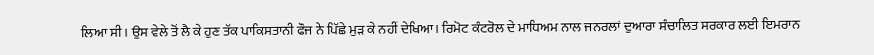ਲਿਆ ਸੀ। ਉਸ ਵੇਲੇ ਤੋਂ ਲੈ ਕੇ ਹੁਣ ਤੱਕ ਪਾਕਿਸਤਾਨੀ ਫੌਜ ਨੇ ਪਿੱਛੇ ਮੁੜ ਕੇ ਨਹੀਂ ਦੇਖਿਆ। ਰਿਮੋਟ ਕੰਟਰੋਲ ਦੇ ਮਾਧਿਅਮ ਨਾਲ ਜਨਰਲਾਂ ਦੁਆਰਾ ਸੰਚਾਲਿਤ ਸਰਕਾਰ ਲਈ ਇਮਰਾਨ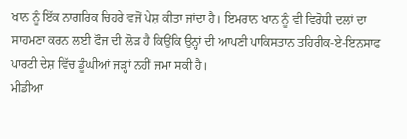ਖਾਨ ਨੂੰ ਇੱਕ ਨਾਗਰਿਕ ਚਿਹਰੇ ਵਜੋਂ ਪੇਸ਼ ਕੀਤਾ ਜਾਂਦਾ ਹੈ। ਇਮਰਾਨ ਖਾਨ ਨੂੰ ਵੀ ਵਿਰੋਧੀ ਦਲਾਂ ਦਾ ਸਾਹਮਣਾ ਕਰਨ ਲਈ ਫੌਜ ਦੀ ਲੋੜ ਹੈ ਕਿਉਂਕਿ ਉਨ੍ਹਾਂ ਦੀ ਆਪਣੀ ਪਾਕਿਸਤਾਨ ਤਹਿਰੀਕ-ਏ-ਇਨਸਾਫ ਪਾਰਟੀ ਦੇਸ਼ ਵਿੱਚ ਡੂੰਘੀਆਂ ਜੜ੍ਹਾਂ ਨਹੀਂ ਜਮਾ ਸਕੀ ਹੈ।
ਮੀਡੀਆ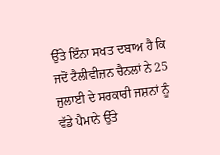ਉੱਤੇ ਇੰਨਾ ਸਖਤ ਦਬਾਅ ਹੈ ਕਿ ਜਦੋਂ ਟੈਲੀਵੀਜ਼ਨ ਚੈਨਲਾਂ ਨੇ 25 ਜੁਲਾਈ ਦੇ ਸਰਕਾਰੀ ਜਸ਼ਨਾਂ ਨੂੰ ਵੱਡੇ ਪੈਮਾਨੇ ਉੱਤੇ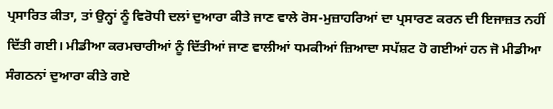ਪ੍ਰਸਾਰਿਤ ਕੀਤਾ, ਤਾਂ ਉਨ੍ਹਾਂ ਨੂੰ ਵਿਰੋਧੀ ਦਲਾਂ ਦੁਆਰਾ ਕੀਤੇ ਜਾਣ ਵਾਲੇ ਰੋਸ-ਮੁਜ਼ਾਹਰਿਆਂ ਦਾ ਪ੍ਰਸਾਰਣ ਕਰਨ ਦੀ ਇਜਾਜ਼ਤ ਨਹੀਂ ਦਿੱਤੀ ਗਈ। ਮੀਡੀਆ ਕਰਮਚਾਰੀਆਂ ਨੂੰ ਦਿੱਤੀਆਂ ਜਾਣ ਵਾਲੀਆਂ ਧਮਕੀਆਂ ਜ਼ਿਆਦਾ ਸਪੱਸ਼ਟ ਹੋ ਗਈਆਂ ਹਨ ਜੋ ਮੀਡੀਆ ਸੰਗਠਨਾਂ ਦੁਆਰਾ ਕੀਤੇ ਗਏ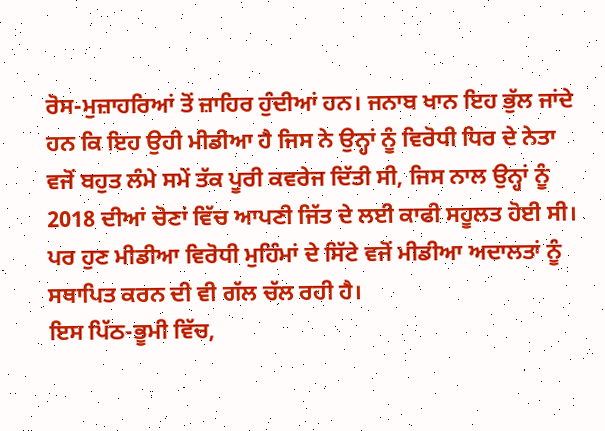ਰੋਸ-ਮੁਜ਼ਾਹਰਿਆਂ ਤੋਂ ਜ਼ਾਹਿਰ ਹੁੰਦੀਆਂ ਹਨ। ਜਨਾਬ ਖਾਨ ਇਹ ਭੁੱਲ ਜਾਂਦੇ ਹਨ ਕਿ ਇਹ ਉਹੀ ਮੀਡੀਆ ਹੈ ਜਿਸ ਨੇ ਉਨ੍ਹਾਂ ਨੂੰ ਵਿਰੋਧੀ ਧਿਰ ਦੇ ਨੇਤਾ ਵਜੋਂ ਬਹੁਤ ਲੰਮੇ ਸਮੇਂ ਤੱਕ ਪੂਰੀ ਕਵਰੇਜ ਦਿੱਤੀ ਸੀ, ਜਿਸ ਨਾਲ ਉਨ੍ਹਾਂ ਨੂੰ 2018 ਦੀਆਂ ਚੋਣਾਂ ਵਿੱਚ ਆਪਣੀ ਜਿੱਤ ਦੇ ਲਈ ਕਾਫੀ ਸਹੂਲਤ ਹੋਈ ਸੀ। ਪਰ ਹੁਣ ਮੀਡੀਆ ਵਿਰੋਧੀ ਮੁਹਿੰਮਾਂ ਦੇ ਸਿੱਟੇ ਵਜੋਂ ਮੀਡੀਆ ਅਦਾਲਤਾਂ ਨੂੰ ਸਥਾਪਿਤ ਕਰਨ ਦੀ ਵੀ ਗੱਲ ਚੱਲ ਰਹੀ ਹੈ।
ਇਸ ਪਿੱਠ-ਭੂਮੀ ਵਿੱਚ,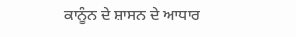ਕਾਨੂੰਨ ਦੇ ਸ਼ਾਸਨ ਦੇ ਆਧਾਰ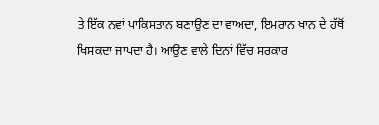ਤੇ ਇੱਕ ਨਵਾਂ ਪਾਕਿਸਤਾਨ ਬਣਾਉਣ ਦਾ ਵਾਅਦਾ, ਇਮਰਾਨ ਖਾਨ ਦੇ ਹੱਥੋਂ ਖਿਸਕਦਾ ਜਾਪਦਾ ਹੈ। ਆਉਣ ਵਾਲੇ ਦਿਨਾਂ ਵਿੱਚ ਸਰਕਾਰ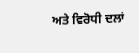ਅਤੇ ਵਿਰੋਧੀ ਦਲਾਂ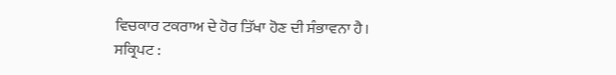ਵਿਚਕਾਰ ਟਕਰਾਅ ਦੇ ਹੋਰ ਤਿੱਖਾ ਹੋਣ ਦੀ ਸੰਭਾਵਨਾ ਹੈ।
ਸਕ੍ਰਿਪਟ :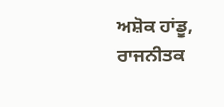ਅਸ਼ੋਕ ਹਾਂਡੂ, ਰਾਜਨੀਤਕ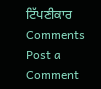ਟਿੱਪਣੀਕਾਰ
Comments
Post a Comment